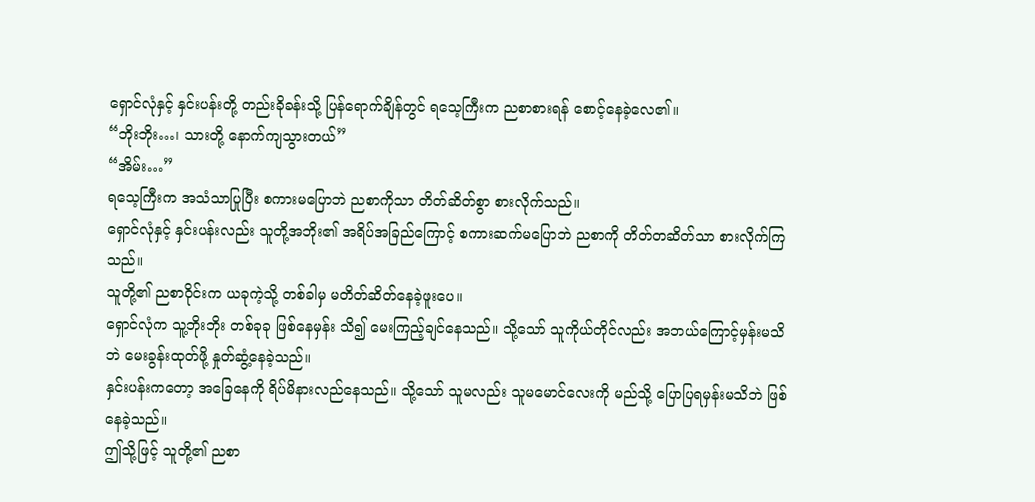ရှောင်လုံနှင့် နှင်းပန်းတို့ တည်းခိုခန်းသို့ ပြန်ရောက်ချိန်တွင် ရသေ့ကြီးက ညစာစားရန် စောင့်နေခဲ့လေ၏။
“ဘိုးဘိုး…၊ သားတို့ နောက်ကျသွားတယ်”
“အိမ်း…”
ရသေ့ကြီးက အသံသာပြုပြီး စကားမပြောဘဲ ညစာကိုသာ တိတ်ဆိတ်စွာ စားလိုက်သည်။
ရှောင်လုံနှင့် နှင်းပန်းလည်း သူတို့အဘိုး၏ အရိပ်အခြည်ကြောင့် စကားဆက်မပြောဘဲ ညစာကို တိတ်တဆိတ်သာ စားလိုက်ကြသည်။
သူတို့၏ ညစာဝိုင်းက ယခုကဲ့သို့ တစ်ခါမှ မတိတ်ဆိတ်နေခဲ့ဖူးပေ။
ရှောင်လုံက သူ့ဘိုးဘိုး တစ်ခုခု ဖြစ်နေမှန်း သိ၍ မေးကြည့်ချင်နေသည်။ သို့သော် သူကိုယ်တိုင်လည်း အဘယ်ကြောင့်မှန်းမသိဘဲ မေးခွန်းထုတ်ဖို့ နှုတ်ဆွံ့နေခဲ့သည်။
နှင်းပန်းကတော့ အခြေနေကို ရိပ်မိနားလည်နေသည်။ သို့သော် သူမလည်း သူမမောင်လေးကို မည်သို့ ပြောပြရမှန်းမသိဘဲ ဖြစ်နေခဲ့သည်။
ဤသို့ဖြင့် သူတို့၏ ညစာ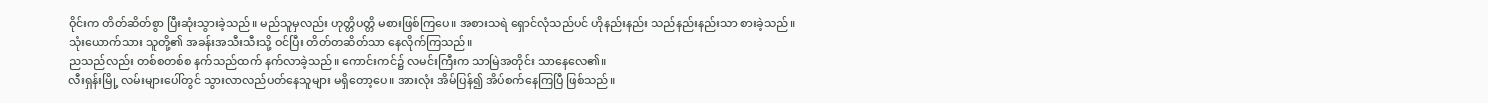ဝိုင်းက တိတ်ဆိတ်စွာ ပြီးဆုံးသွားခဲ့သည်။ မည်သူမှလည်း ဟုတ္တိပတ္တိ မစားဖြစ်ကြပေ။ အစားသရဲ ရှောင်လုံသည်ပင် ဟိုနည်းနည်း သည်နည်းနည်းသာ စားခဲ့သည်။
သုံးယောက်သား သူတို့၏ အခန်းအသီးသီးသို့ ဝင်ပြီး တိတ်တဆိတ်သာ နေလိုက်ကြသည်။
ညသည်လည်း တစ်စတစ်စ နက်သည်ထက် နက်လာခဲ့သည်။ ကောင်းကင်၌ လမင်းကြီးက သာမြဲအတိုင်း သာနေလေ၏။
လီးရှန်းမြို့ လမ်းများပေါ်တွင် သွားလာလည်ပတ်နေသူများ မရှိတော့ပေ။ အားလုံး အိမ်ပြန်၍ အိပ်စက်နေကြပြီ ဖြစ်သည်။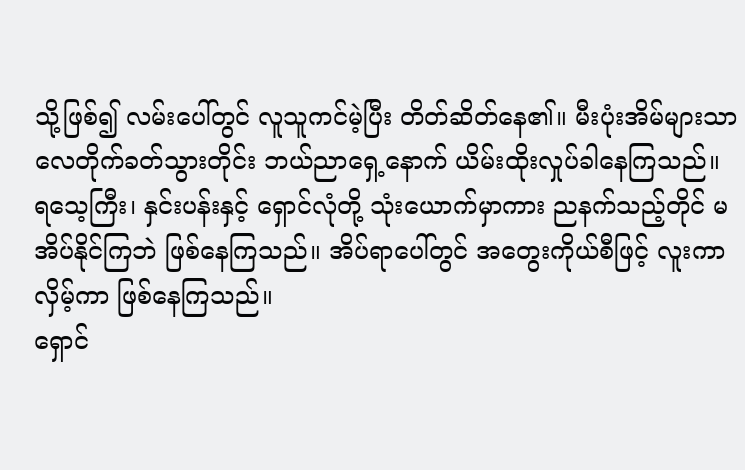သို့ဖြစ်၍ လမ်းပေါ်တွင် လူသူကင်မဲ့ပြီး တိတ်ဆိတ်နေ၏။ မီးပုံးအိမ်များသာ လေတိုက်ခတ်သွားတိုင်း ဘယ်ညာရှေ့နောက် ယိမ်းထိုးလှုပ်ခါနေကြသည်။
ရသေ့ကြီး၊ နှင်းပန်းနှင့် ရှောင်လုံတို့ သုံးယောက်မှာကား ညနက်သည့်တိုင် မအိပ်နိုင်ကြဘဲ ဖြစ်နေကြသည်။ အိပ်ရာပေါ်တွင် အတွေးကိုယ်စီဖြင့် လူးကာလှိမ့်ကာ ဖြစ်နေကြသည်။
ရှောင်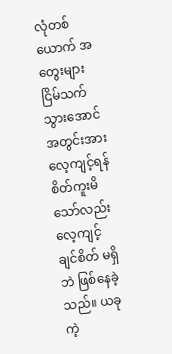လုံတစ်ယောက် အတွေးများငြိမ်သက်သွားအောင် အတွင်းအားလေ့ကျင့်ရန် စိတ်ကူးမိသော်လည်း လေ့ကျင့်ချင်စိတ် မရှိဘဲ ဖြစ်နေခဲ့သည်။ ယခုကဲ့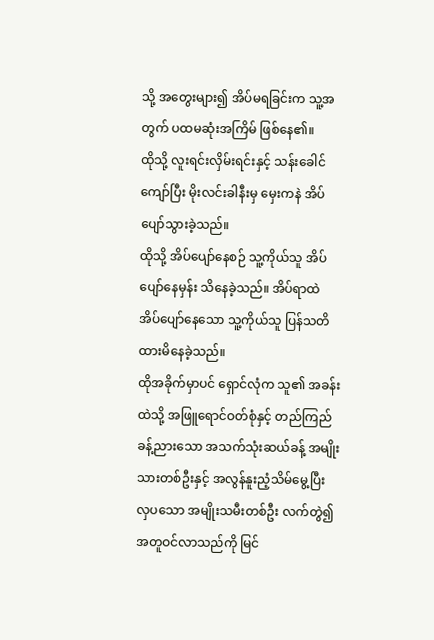သို့ အတွေးများ၍ အိပ်မရခြင်းက သူ့အတွက် ပထမဆုံးအကြိမ် ဖြစ်နေ၏။
ထိုသို့ လူးရင်းလှိမ်းရင်းနှင့် သန်းခေါင်ကျော်ပြီး မိုးလင်းခါနီးမှ မှေးကနဲ အိပ်ပျော်သွားခဲ့သည်။
ထိုသို့ အိပ်ပျော်နေစဉ် သူ့ကိုယ်သူ အိပ်ပျော်နေမှန်း သိနေခဲ့သည်။ အိပ်ရာထဲ အိပ်ပျော်နေသော သူ့ကိုယ်သူ ပြန်သတိထားမိနေခဲ့သည်။
ထိုအခိုက်မှာပင် ရှောင်လုံက သူ၏ အခန်းထဲသို့ အဖြူရောင်ဝတ်စုံနှင့် တည်ကြည်ခန့်ညားသော အသက်သုံးဆယ်ခန့် အမျိုးသားတစ်ဦးနှင့် အလွန်နူးညံ့သိမ်မွေ့ပြီး လှပသော အမျိုးသမီးတစ်ဦး လက်တွဲ၍ အတူဝင်လာသည်ကို မြင်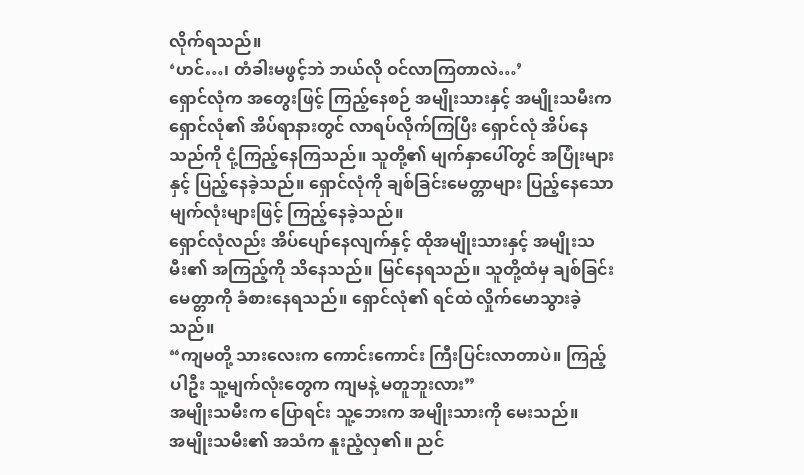လိုက်ရသည်။
‘ဟင်…၊ တံခါးမဖွင့်ဘဲ ဘယ်လို ဝင်လာကြတာလဲ…’
ရှောင်လုံက အတွေးဖြင့် ကြည့်နေစဉ် အမျိုးသားနှင့် အမျိုးသမီးက ရှောင်လုံ၏ အိပ်ရာနားတွင် လာရပ်လိုက်ကြပြီး ရှောင်လုံ အိပ်နေသည်ကို ငုံ့ကြည့်နေကြသည်။ သူတို့၏ မျက်နှာပေါ်တွင် အပြုံးများနှင့် ပြည့်နေခဲ့သည်။ ရှောင်လုံကို ချစ်ခြင်းမေတ္တာများ ပြည့်နေသော မျက်လုံးများဖြင့် ကြည့်နေခဲ့သည်။
ရှောင်လုံလည်း အိပ်ပျော်နေလျက်နှင့် ထိုအမျိုးသားနှင့် အမျိုးသမီး၏ အကြည့်ကို သိနေသည်။ မြင်နေရသည်။ သူတို့ထံမှ ချစ်ခြင်းမေတ္တာကို ခံစားနေရသည်။ ရှောင်လုံ၏ ရင်ထဲ လှိုက်မောသွားခဲ့သည်။
“ကျမတို့ သားလေးက ကောင်းကောင်း ကြီးပြင်းလာတာပဲ။ ကြည့်ပါဦး သူ့မျက်လုံးတွေက ကျမနဲ့ မတူဘူးလား”
အမျိုးသမီးက ပြောရင်း သူ့ဘေးက အမျိုးသားကို မေးသည်။
အမျိုးသမီး၏ အသံက နူးညံ့လှ၏။ ညင်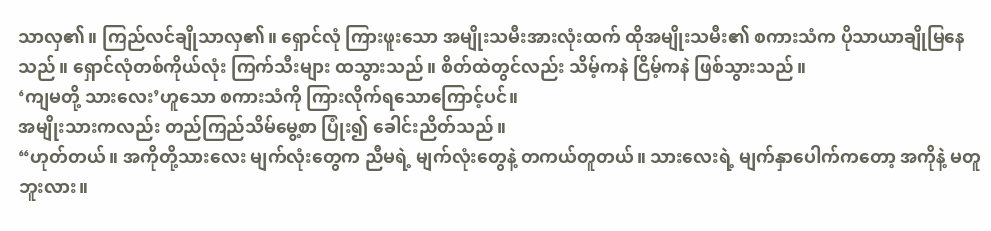သာလှ၏။ ကြည်လင်ချိုသာလှ၏။ ရှောင်လုံ ကြားဖူးသော အမျိုးသမီးအားလုံးထက် ထိုအမျိုးသမီး၏ စကားသံက ပိုသာယာချိုမြနေသည်။ ရှောင်လုံတစ်ကိုယ်လုံး ကြက်သီးများ ထသွားသည်။ စိတ်ထဲတွင်လည်း သိမ့်ကနဲ ငြိမ့်ကနဲ ဖြစ်သွားသည်။
‘ကျမတို့ သားလေး’ဟူသော စကားသံကို ကြားလိုက်ရသောကြောင့်ပင်။
အမျိုးသားကလည်း တည်ကြည်သိမ်မွေ့စာ ပြုံး၍ ခေါင်းညိတ်သည်။
“ဟုတ်တယ်။ အကိုတို့သားလေး မျက်လုံးတွေက ညီမရဲ့ မျက်လုံးတွေနဲ့ တကယ်တူတယ်။ သားလေးရဲ့ မျက်နှာပေါက်ကတော့ အကိုနဲ့ မတူဘူးလား။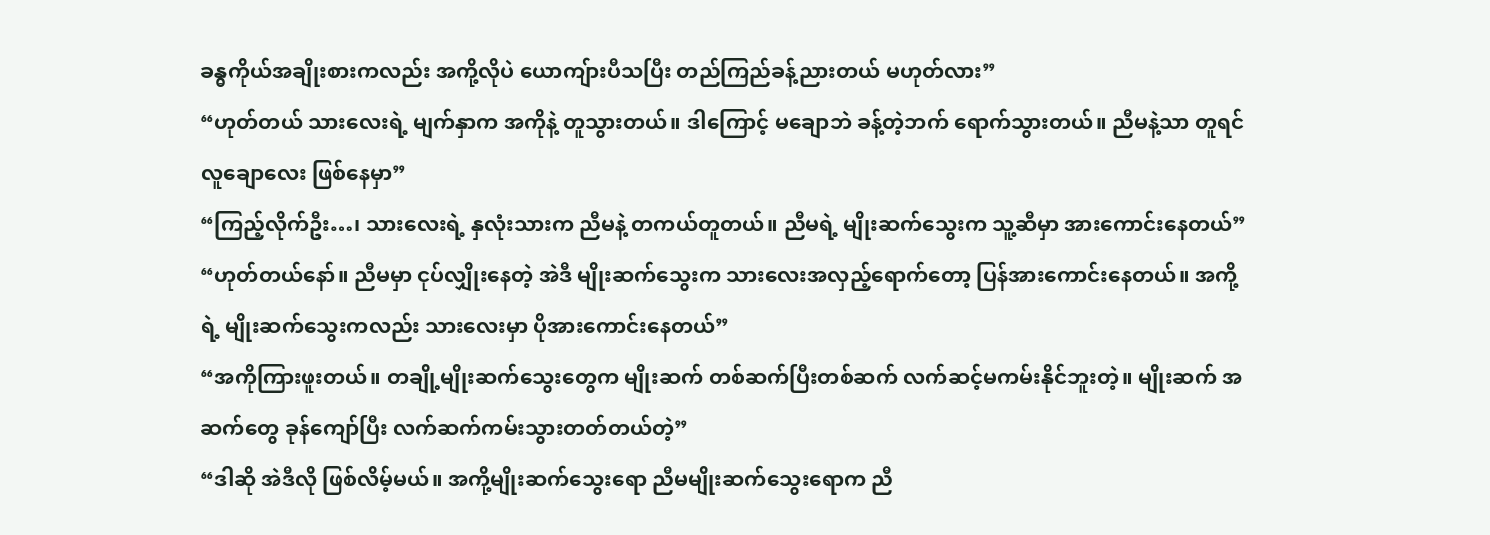ခန္ဓကိုယ်အချိုးစားကလည်း အကို့လိုပဲ ယောကျ်ားပီသပြီး တည်ကြည်ခန့်ညားတယ် မဟုတ်လား”
“ဟုတ်တယ် သားလေးရဲ့ မျက်နှာက အကိုနဲ့ တူသွားတယ်။ ဒါကြောင့် မချောဘဲ ခန့်တဲ့ဘက် ရောက်သွားတယ်။ ညီမနဲ့သာ တူရင် လူချောလေး ဖြစ်နေမှာ”
“ကြည့်လိုက်ဦး…၊ သားလေးရဲ့ နှလုံးသားက ညီမနဲ့ တကယ်တူတယ်။ ညီမရဲ့ မျိုးဆက်သွေးက သူ့ဆီမှာ အားကောင်းနေတယ်”
“ဟုတ်တယ်နော်။ ညီမမှာ ငုပ်လျှိုးနေတဲ့ အဲဒီ မျိုးဆက်သွေးက သားလေးအလှည့်ရောက်တော့ ပြန်အားကောင်းနေတယ်။ အကို့ရဲ့ မျိုးဆက်သွေးကလည်း သားလေးမှာ ပိုအားကောင်းနေတယ်”
“အကိုကြားဖူးတယ်။ တချို့မျိုးဆက်သွေးတွေက မျိုးဆက် တစ်ဆက်ပြီးတစ်ဆက် လက်ဆင့်မကမ်းနိုင်ဘူးတဲ့။ မျိုးဆက် အဆက်တွေ ခုန်ကျော်ပြီး လက်ဆက်ကမ်းသွားတတ်တယ်တဲ့”
“ဒါဆို အဲဒီလို ဖြစ်လိမ့်မယ်။ အကို့မျိုးဆက်သွေးရော ညီမမျိုးဆက်သွေးရောက ညီ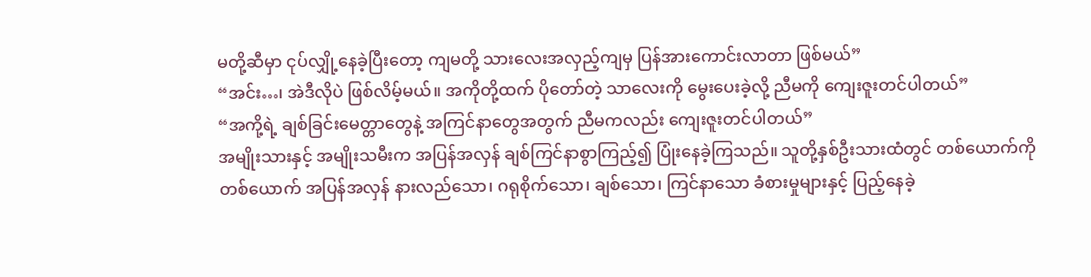မတို့ဆီမှာ ငုပ်လျှို့နေခဲ့ပြီးတော့ ကျမတို့ သားလေးအလှည့်ကျမှ ပြန်အားကောင်းလာတာ ဖြစ်မယ်”
“အင်း…၊ အဲဒီလိုပဲ ဖြစ်လိမ့်မယ်။ အကိုတို့ထက် ပိုတော်တဲ့ သာလေးကို မွေးပေးခဲ့လို့ ညီမကို ကျေးဇူးတင်ပါတယ်”
“အကို့ရဲ့ ချစ်ခြင်းမေတ္တာတွေနဲ့ အကြင်နာတွေအတွက် ညီမကလည်း ကျေးဇူးတင်ပါတယ်”
အမျိုးသားနှင့် အမျိုးသမီးက အပြန်အလှန် ချစ်ကြင်နာစွာကြည့်၍ ပြုံးနေခဲ့ကြသည်။ သူတို့နှစ်ဦးသားထံတွင် တစ်ယောက်ကိုတစ်ယောက် အပြန်အလှန် နားလည်သော၊ ဂရုစိုက်သော၊ ချစ်သော၊ ကြင်နာသော ခံစားမှုများနှင့် ပြည့်နေခဲ့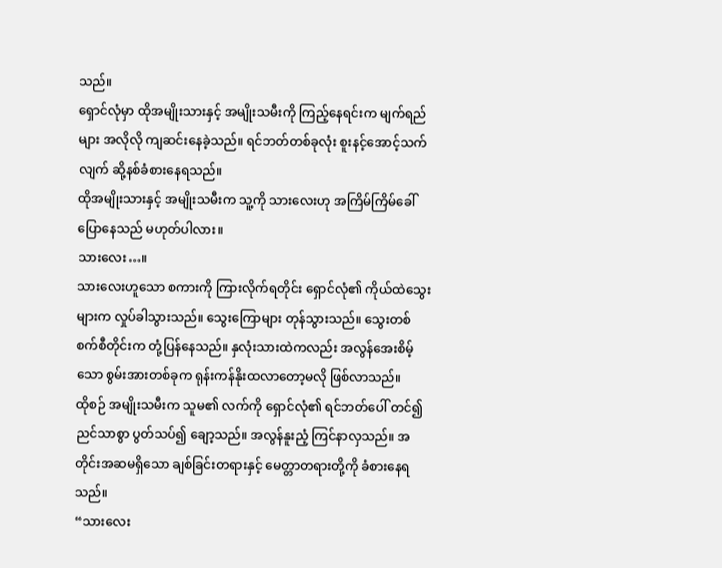သည်။
ရှောင်လုံမှာ ထိုအမျိုးသားနှင့် အမျိုးသမီးကို ကြည့်နေရင်းက မျက်ရည်များ အလိုလို ကျဆင်းနေခဲ့သည်။ ရင်ဘတ်တစ်ခုလုံး စူးနင့်အောင့်သက်လျက် ဆို့နစ်ခံစားနေရသည်။
ထိုအမျိုးသားနှင့် အမျိုးသမီးက သူ့ကို သားလေးဟု အကြိမ်ကြိမ်ခေါ်ပြောနေသည် မဟုတ်ပါလား။
သားလေး…။
သားလေးဟူသော စကားကို ကြားလိုက်ရတိုင်း ရှောင်လုံ၏ ကိုယ်ထဲသွေးများက လှုပ်ခါသွားသည်။ သွေးကြောများ တုန်သွားသည်။ သွေးတစ်စက်စီတိုင်းက တုံ့ပြန်နေသည်။ နှလုံးသားထဲကလည်း အလွန်အေးစိမ့်သော စွမ်းအားတစ်ခုက ရုန်းကန်နိုးထလာတော့မလို ဖြစ်လာသည်။
ထိုစဉ် အမျိုးသမီးက သူမ၏ လက်ကို ရှောင်လုံ၏ ရင်ဘတ်ပေါ် တင်၍ ညင်သာစွာ ပွတ်သပ်၍ ချော့သည်။ အလွန်နူးညံ့ ကြင်နာလှသည်။ အတိုင်းအဆမရှိသော ချစ်ခြင်းတရားနှင့် မေတ္တာတရားတို့ကို ခံစားနေရသည်။
“သားလေး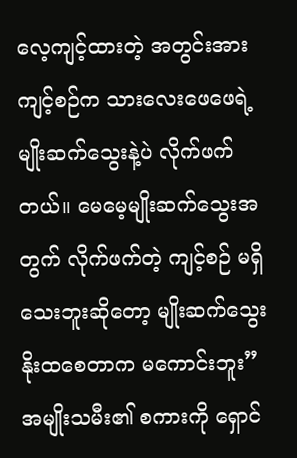လေ့ကျင့်ထားတဲ့ အတွင်းအားကျင့်စဉ်က သားလေးဖေဖေရဲ့ မျိုးဆက်သွေးနဲ့ပဲ လိုက်ဖက်တယ်။ မေမေ့မျိုးဆက်သွေးအတွက် လိုက်ဖက်တဲ့ ကျင့်စဉ် မရှိသေးဘူးဆိုတော့ မျိုးဆက်သွေး နိုးထစေတာက မကောင်းဘူး”
အမျိုးသမီး၏ စကားကို ရှောင်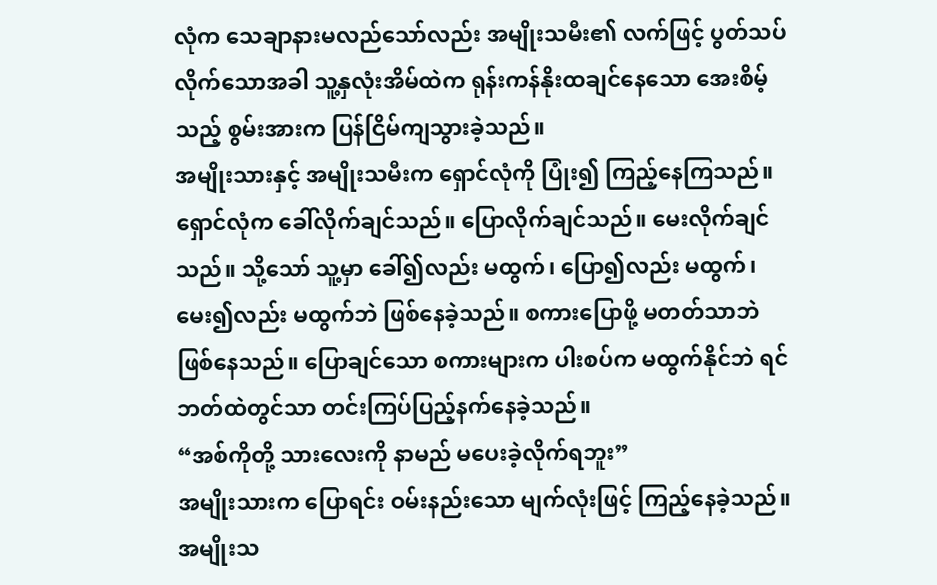လုံက သေချာနားမလည်သော်လည်း အမျိုးသမီး၏ လက်ဖြင့် ပွတ်သပ်လိုက်သောအခါ သူ့နှလုံးအိမ်ထဲက ရုန်းကန်နိုးထချင်နေသော အေးစိမ့်သည့် စွမ်းအားက ပြန်ငြိမ်ကျသွားခဲ့သည်။
အမျိုးသားနှင့် အမျိုးသမီးက ရှောင်လုံကို ပြုံး၍ ကြည့်နေကြသည်။
ရှောင်လုံက ခေါ်လိုက်ချင်သည်။ ပြောလိုက်ချင်သည်။ မေးလိုက်ချင်သည်။ သို့သော် သူ့မှာ ခေါ်၍လည်း မထွက်၊ ပြော၍လည်း မထွက်၊ မေး၍လည်း မထွက်ဘဲ ဖြစ်နေခဲ့သည်။ စကားပြောဖို့ မတတ်သာဘဲ ဖြစ်နေသည်။ ပြောချင်သော စကားများက ပါးစပ်က မထွက်နိုင်ဘဲ ရင်ဘတ်ထဲတွင်သာ တင်းကြပ်ပြည့်နက်နေခဲ့သည်။
“အစ်ကိုတို့ သားလေးကို နာမည် မပေးခဲ့လိုက်ရဘူး”
အမျိုးသားက ပြောရင်း ဝမ်းနည်းသော မျက်လုံးဖြင့် ကြည့်နေခဲ့သည်။
အမျိုးသ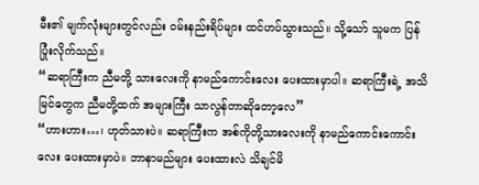မီး၏ မျက်လုံးများတွင်လည်း ဝမ်းနည်းရိပ်များ ထင်ဟပ်သွားသည်။ သို့သော် သူမက ပြန်ပြုံးလိုက်သည်။
“ဆရာကြီးက ညီမတို့ သားလေးကို နာမည်ကောင်းလေး ပေးထားမှာပါ။ ဆရာကြီးရဲ့ အသိမြင်တွေက ညီမတို့ထက် အများကြီး သာလွန်တာဆိုတော့လေ”
“ဟားဟား…၊ ဟုတ်သားပဲ။ ဆရာကြီးက အစ်ကိုတို့သားလေးကို နာမည်ကောင်းကောင်းလေး ပေးထားမှာပဲ။ ဘာနာမည်များ ပေးထားလဲ သိချင်မိ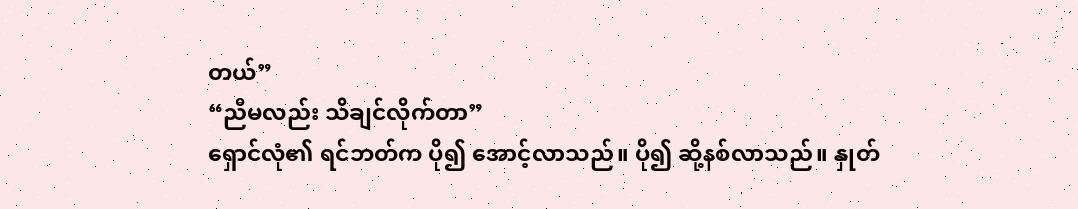တယ်”
“ညီမလည်း သိချင်လိုက်တာ”
ရှောင်လုံ၏ ရင်ဘတ်က ပို၍ အောင့်လာသည်။ ပို၍ ဆို့နစ်လာသည်။ နှုတ်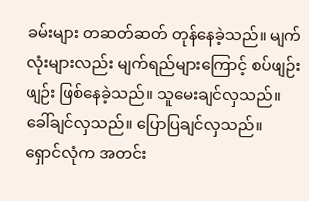ခမ်းများ တဆတ်ဆတ် တုန်နေခဲ့သည်။ မျက်လုံးများလည်း မျက်ရည်များကြောင့် စပ်ဖျဉ်းဖျဉ်း ဖြစ်နေခဲ့သည်။ သူမေးချင်လှသည်။ ခေါ်ချင်လှသည်။ ပြောပြချင်လှသည်။
ရှောင်လုံက အတင်း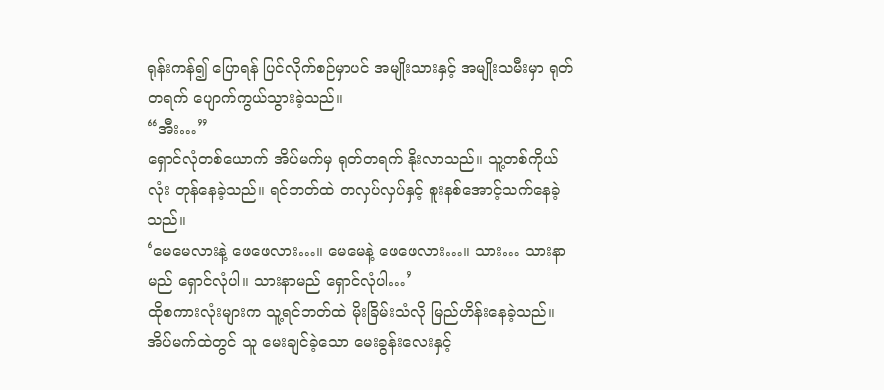ရုန်းကန်၍ ပြောရန် ပြင်လိုက်စဉ်မှာပင် အမျိုးသားနှင့် အမျိုးသမီးမှာ ရုတ်တရက် ပျောက်ကွယ်သွားခဲ့သည်။
“အီး…”
ရှောင်လုံတစ်ယောက် အိပ်မက်မှ ရုတ်တရက် နိုးလာသည်။ သူ့တစ်ကိုယ်လုံး တုန်နေခဲ့သည်။ ရင်ဘတ်ထဲ တလှပ်လှပ်နှင့် စူးနစ်အောင့်သက်နေခဲ့သည်။
‘မေမေလားနဲ့ ဖေဖေလား…။ မေမေနဲ့ ဖေဖေလား…။ သား… သားနာမည် ရှောင်လုံပါ။ သားနာမည် ရှောင်လုံပါ…’
ထိုစကားလုံးများက သူ့ရင်ဘတ်ထဲ မိုးခြိမ်းသံလို မြည်ဟိန်းနေခဲ့သည်။ အိပ်မက်ထဲတွင် သူ မေးချင်ခဲ့သော မေးခွန်းလေးနှင့်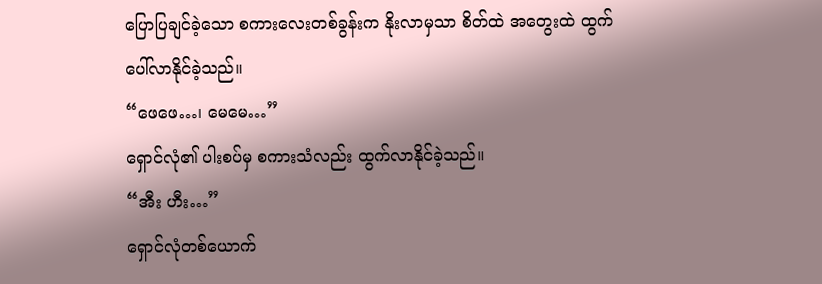ပြောပြချင်ခဲ့သော စကားလေးတစ်ခွန်းက နိုးလာမှသာ စိတ်ထဲ အတွေးထဲ ထွက်ပေါ်လာနိုင်ခဲ့သည်။
“ဖေဖေ…၊ မေမေ…”
ရှောင်လုံ၏ ပါးစပ်မှ စကားသံလည်း ထွက်လာနိုင်ခဲ့သည်။
“အီး ဟီး…”
ရှောင်လုံတစ်ယောက်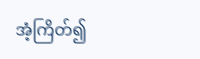အံ့ကြိတ်၍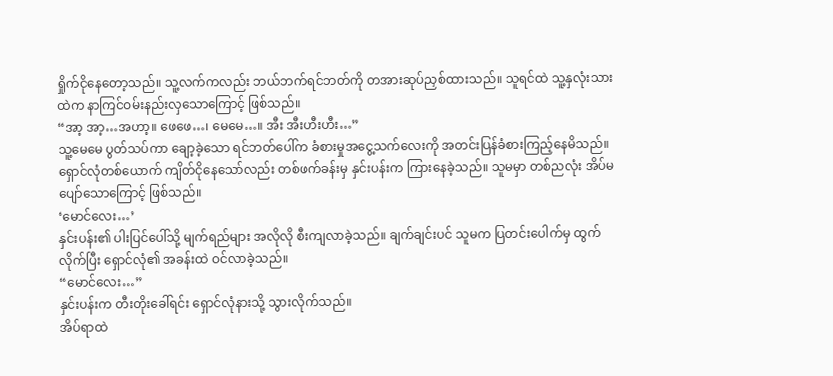ရှိုက်ငိုနေတော့သည်။ သူ့လက်ကလည်း ဘယ်ဘက်ရင်ဘတ်ကို တအားဆုပ်ညှစ်ထားသည်။ သူရင်ထဲ သူ့နှလုံးသားထဲက နာကြင်ဝမ်းနည်းလှသောကြောင့် ဖြစ်သည်။
“အာ့ အာ့…အဟာ့။ ဖေဖေ…၊ မေမေ…။ အီး အီးဟီးဟီး…”
သူ့မေမေ ပွတ်သပ်ကာ ချော့ခဲ့သော ရင်ဘတ်ပေါ်က ခံစားမှုအငွေ့သက်လေးကို အတင်းပြန်ခံစားကြည့်နေမိသည်။
ရှောင်လုံတစ်ယောက် ကျိတ်ငိုနေသော်လည်း တစ်ဖက်ခန်းမှ နှင်းပန်းက ကြားနေခဲ့သည်။ သူမမှာ တစ်ညလုံး အိပ်မပျော်သောကြောင့် ဖြစ်သည်။
‘မောင်လေး…’
နှင်းပန်း၏ ပါးပြင်ပေါ်သို့ မျက်ရည်များ အလိုလို စီးကျလာခဲ့သည်။ ချက်ချင်းပင် သူမက ပြတင်းပေါက်မှ ထွက်လိုက်ပြီး ရှောင်လုံ၏ အခန်းထဲ ဝင်လာခဲ့သည်။
“မောင်လေး…”
နှင်းပန်းက တီးတိုးခေါ်ရင်း ရှောင်လုံနားသို့ သွားလိုက်သည်။
အိပ်ရာထဲ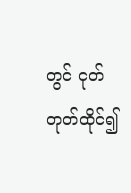တွင် ငုတ်တုတ်ထိုင်၍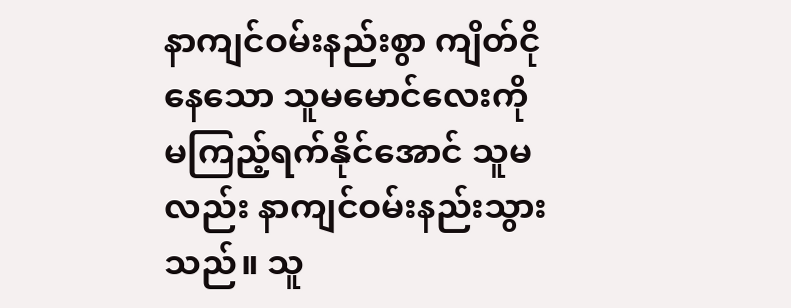နာကျင်ဝမ်းနည်းစွာ ကျိတ်ငိုနေသော သူမမောင်လေးကို မကြည့်ရက်နိုင်အောင် သူမလည်း နာကျင်ဝမ်းနည်းသွားသည်။ သူ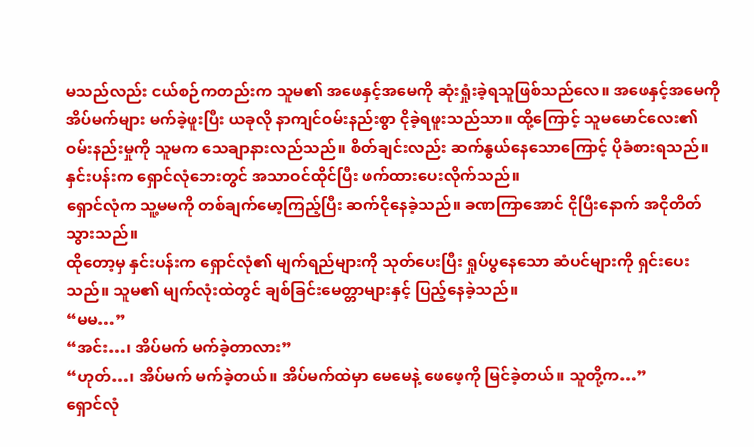မသည်လည်း ငယ်စဉ်ကတည်းက သူမ၏ အဖေနှင့်အမေကို ဆုံးရှုံးခဲ့ရသူဖြစ်သည်လေ။ အဖေနှင့်အမေကို အိပ်မက်များ မက်ခဲ့ဖူးပြီး ယခုလို နာကျင်ဝမ်းနည်းစွာ ငိုခဲ့ရဖူးသည်သာ။ ထို့ကြောင့် သူမမောင်လေး၏ ဝမ်းနည်းမှုကို သူမက သေချာနားလည်သည်။ စိတ်ချင်းလည်း ဆက်နွယ်နေသောကြောင့် ပိုခံစားရသည်။
နှင်းပန်းက ရှောင်လုံဘေးတွင် အသာဝင်ထိုင်ပြီး ဖက်ထားပေးလိုက်သည်။
ရှောင်လုံက သူ့မမကို တစ်ချက်မော့ကြည့်ပြီး ဆက်ငိုနေခဲ့သည်။ ခဏကြာအောင် ငိုပြီးနောက် အငိုတိတ်သွားသည်။
ထိုတော့မှ နှင်းပန်းက ရှောင်လုံ၏ မျက်ရည်များကို သုတ်ပေးပြီး ရှုပ်ပွနေသော ဆံပင်များကို ရှင်းပေးသည်။ သူမ၏ မျက်လုံးထဲတွင် ချစ်ခြင်းမေတ္တာများနှင့် ပြည့်နေခဲ့သည်။
“မမ…”
“အင်း…၊ အိပ်မက် မက်ခဲ့တာလား”
“ဟုတ်…၊ အိပ်မက် မက်ခဲ့တယ်။ အိပ်မက်ထဲမှာ မေမေနဲ့ ဖေဖေ့ကို မြင်ခဲ့တယ်။ သူတို့က…”
ရှောင်လုံ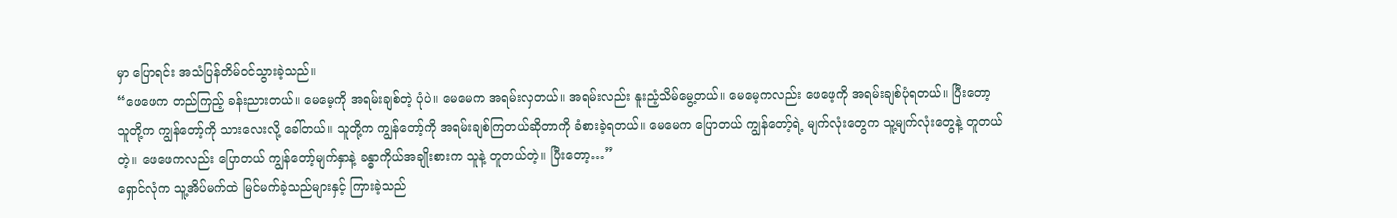မှာ ပြောရင်း အသံပြန်တိမ်ဝင်သွားခဲ့သည်။
“ဖေဖေက တည်ကြည့် ခန်းညားတယ်။ မေမေ့ကို အရမ်းချစ်တဲ့ ပုံပဲ။ မေမေက အရမ်းလှတယ်။ အရမ်းလည်း နူးညံ့သိမ်မွေ့တယ်။ မေမေ့ကလည်း ဖေဖေ့ကို အရမ်းချစ်ပုံရတယ်။ ပြီးတော့ သူတို့က ကျွန်တော့်ကို သားလေးလို့ ခေါ်တယ်။ သူတို့က ကျွန်တော့်ကို အရမ်းချစ်ကြတယ်ဆိုတာကို ခံစားခဲ့ရတယ်။ မေမေက ပြောတယ် ကျွန်တော့်ရဲ့ မျက်လုံးတွေက သူ့မျက်လုံးတွေနဲ့ တူတယ်တဲ့။ ဖေဖေကလည်း ပြောတယ် ကျွန်တော့်မျက်နှာနဲ့ ခန္ဓာကိုယ်အချိုးစားက သူနဲ့ တူတယ်တဲ့။ ပြီးတော့…”
ရှောင်လုံက သူ့အိပ်မက်ထဲ မြင်မက်ခဲ့သည်များနှင့် ကြားခဲ့သည်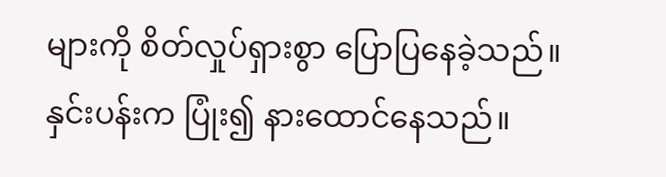များကို စိတ်လှုပ်ရှားစွာ ပြောပြနေခဲ့သည်။
နှင်းပန်းက ပြုံး၍ နားထောင်နေသည်။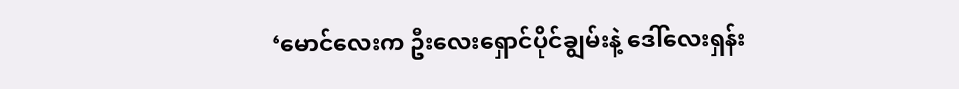‘မောင်လေးက ဦးလေးရှောင်ပိုင်ချွမ်းနဲ့ ဒေါ်လေးရှန်း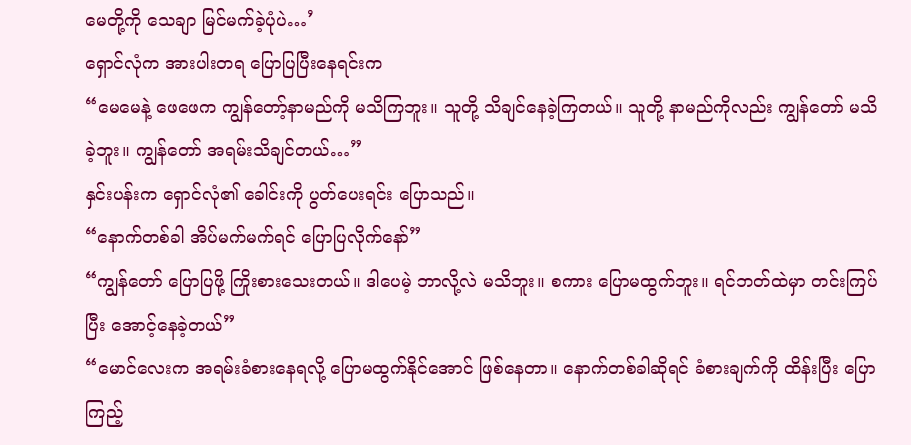မေတို့ကို သေချာ မြင်မက်ခဲ့ပုံပဲ…’
ရှောင်လုံက အားပါးတရ ပြောပြပြီးနေရင်းက
“မေမေနဲ့ ဖေဖေက ကျွန်တော့်နာမည်ကို မသိကြဘူး။ သူတို့ သိချင်နေခဲ့ကြတယ်။ သူတို့ နာမည်ကိုလည်း ကျွန်တော် မသိခဲ့ဘူး။ ကျွန်တော် အရမ်းသိချင်တယ်…”
နှင်းပန်းက ရှောင်လုံ၏ ခေါင်းကို ပွတ်ပေးရင်း ပြောသည်။
“နောက်တစ်ခါ အိပ်မက်မက်ရင် ပြောပြလိုက်နော်”
“ကျွန်တော် ပြောပြဖို့ ကြိုးစားသေးတယ်။ ဒါပေမဲ့ ဘာလို့လဲ မသိဘူး။ စကား ပြောမထွက်ဘူး။ ရင်ဘတ်ထဲမှာ တင်းကြပ်ပြီး အောင့်နေခဲ့တယ်”
“မောင်လေးက အရမ်းခံစားနေရလို့ ပြောမထွက်နိုင်အောင် ဖြစ်နေတာ။ နောက်တစ်ခါဆိုရင် ခံစားချက်ကို ထိန်းပြီး ပြောကြည့်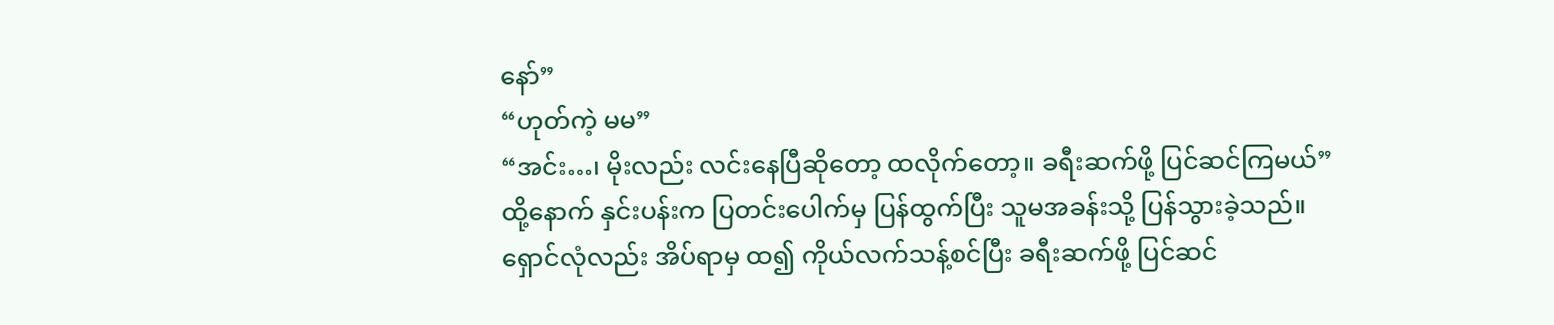နော်”
“ဟုတ်ကဲ့ မမ”
“အင်း…၊ မိုးလည်း လင်းနေပြီဆိုတော့ ထလိုက်တော့။ ခရီးဆက်ဖို့ ပြင်ဆင်ကြမယ်”
ထို့နောက် နှင်းပန်းက ပြတင်းပေါက်မှ ပြန်ထွက်ပြီး သူမအခန်းသို့ ပြန်သွားခဲ့သည်။
ရှောင်လုံလည်း အိပ်ရာမှ ထ၍ ကိုယ်လက်သန့်စင်ပြီး ခရီးဆက်ဖို့ ပြင်ဆင်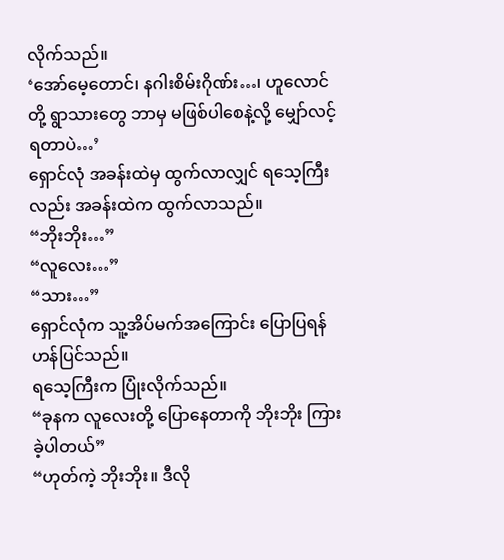လိုက်သည်။
‘အော်မေ့တောင်၊ နဂါးစိမ်းဂိုဏ်း…၊ ဟူလောင်တို့ ရွာသားတွေ ဘာမှ မဖြစ်ပါစေနဲ့လို့ မျှော်လင့်ရတာပဲ…’
ရှောင်လုံ အခန်းထဲမှ ထွက်လာလျှင် ရသေ့ကြီးလည်း အခန်းထဲက ထွက်လာသည်။
“ဘိုးဘိုး…”
“လူလေး…”
“သား…”
ရှောင်လုံက သူ့အိပ်မက်အကြောင်း ပြောပြရန် ဟန်ပြင်သည်။
ရသေ့ကြီးက ပြုံးလိုက်သည်။
“ခုနက လူလေးတို့ ပြောနေတာကို ဘိုးဘိုး ကြားခဲ့ပါတယ်”
“ဟုတ်ကဲ့ ဘိုးဘိုး။ ဒီလို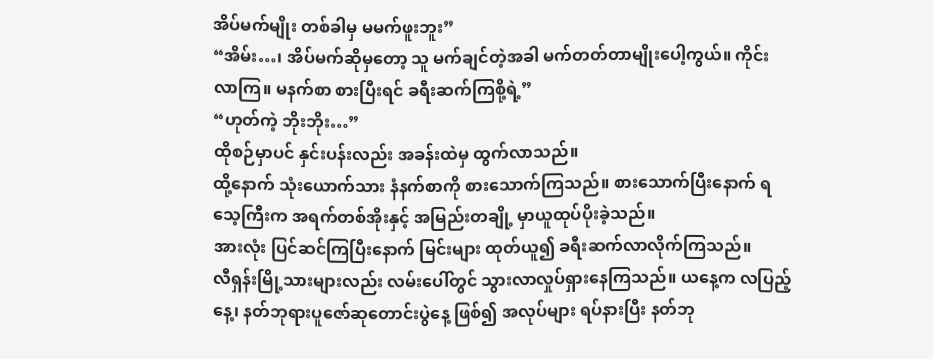အိပ်မက်မျိုး တစ်ခါမှ မမက်ဖူးဘူး”
“အိမ်း…၊ အိပ်မက်ဆိုမှတော့ သူ မက်ချင်တဲ့အခါ မက်တတ်တာမျိုးပေါ့ကွယ်။ ကိုင်း လာကြ။ မနက်စာ စားပြီးရင် ခရီးဆက်ကြစို့ရဲ့”
“ဟုတ်ကဲ့ ဘိုးဘိုး…”
ထိုစဉ်မှာပင် နှင်းပန်းလည်း အခန်းထဲမှ ထွက်လာသည်။
ထို့နောက် သုံးယောက်သား နံနက်စာကို စားသောက်ကြသည်။ စားသောက်ပြီးနောက် ရသေ့ကြီးက အရက်တစ်အိုးနှင့် အမြည်းတချို့ မှာယူထုပ်ပိုးခဲ့သည်။
အားလုံး ပြင်ဆင်ကြပြီးနောက် မြင်းများ ထုတ်ယူ၍ ခရီးဆက်လာလိုက်ကြသည်။
လီရှန်းမြို့သားများလည်း လမ်းပေါ်တွင် သွားလာလှုပ်ရှားနေကြသည်။ ယနေ့က လပြည့်နေ့၊ နတ်ဘုရားပူဇော်ဆုတောင်းပွဲနေ့ ဖြစ်၍ အလုပ်များ ရပ်နားပြီး နတ်ဘု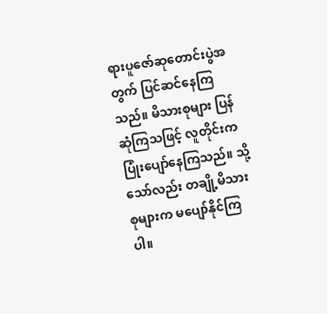ရားပူဇော်ဆုတောင်းပွဲအတွက် ပြင်ဆင်နေကြသည်။ မိသားစုများ ပြန်ဆုံကြသဖြင့် လူတိုင်းက ပြုံးပျော်နေကြသည်။ သို့သော်လည်း တချို့မိသားစုများက မပျော်နိုင်ကြပါ။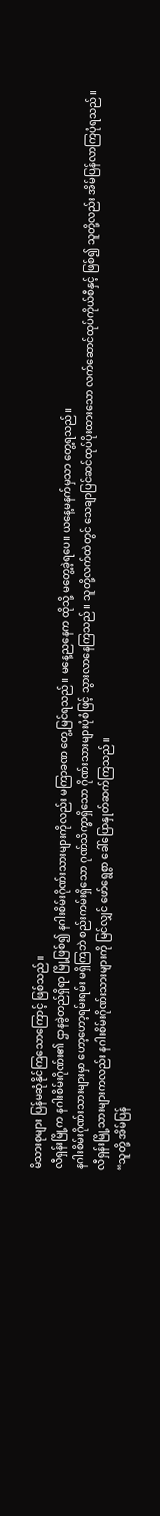မိသားစုများ ပြန်မဆုံနိုင်ကြသောကြောင့် ဖြစ်သည်။
လီရှန်းမြို့က နဂါးစိမ်းဂိုဏ်း၏ ဌာနခွဲတည်ရှိရာ မြို့ဖြစ်၍ နဂါးစိမ်းဂိုဏ်းသားများကိုလည်း မကြာခဏ တွေ့မြင်ရသည်။ မနေ့ညနေက ထိုသို့ မတွေ့ခဲ့ရပေ။ ယနေ့မနက်မှသာ တွေ့ရသည်။
နဂါးစိမ်းဂိုဏ်းသားများမှာ ဟော့ဟော့ရမ်းရမ်း မရှိကြဘဲ စည်းကမ်းရှိသော ဂုဏ်သိက္ခာရှိသော ဂိုဏ်းသားများပုံစံဖြင့် သွားလာနေကြသည်။ သူတို့လက်ထဲတွင် သေချာပြင်ဆင်ထုပ်ပိုးထားသော လက်ဆောင်ထုပ်ကိုယ်စီနှင့် ဖြစ်၍ သူတို့လည်း အိမ်ပြန်လာကြပုံရသည်။
လီရှန်းမြို့သားများကလည်း နဂါးစိမ်းဂိုဏ်းသားများကို မြင်လျှင် ဖော်ရွေစွာ ခေါ်ပြောနှုတ်ဆက်ကြသည်။
“သူတို့ အိမ်ပြန်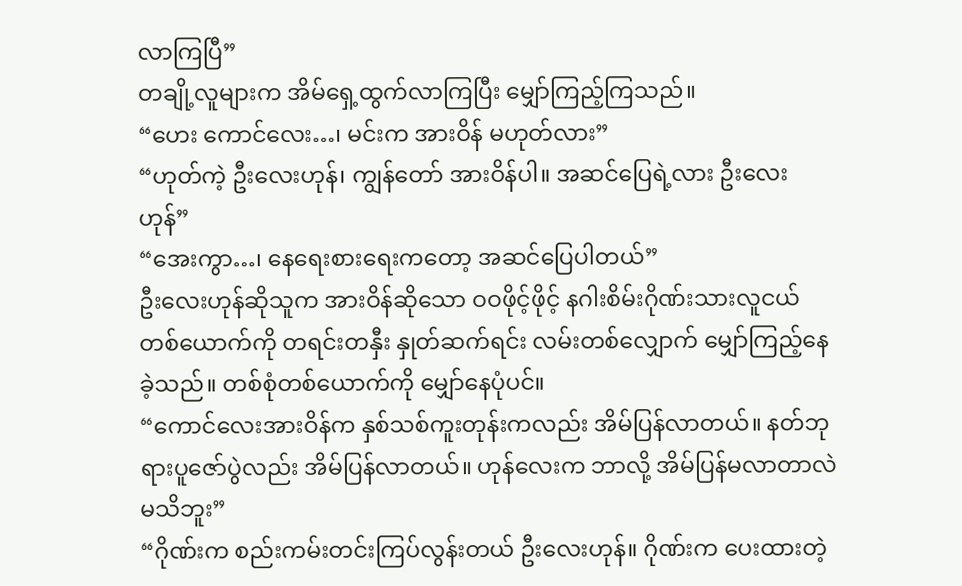လာကြပြီ”
တချို့လူများက အိမ်ရှေ့ထွက်လာကြပြီး မျှော်ကြည့်ကြသည်။
“ဟေး ကောင်လေး…၊ မင်းက အားဝိန် မဟုတ်လား”
“ဟုတ်ကဲ့ ဦးလေးဟုန်၊ ကျွန်တော် အားဝိန်ပါ။ အဆင်ပြေရဲ့လား ဦးလေးဟုန်”
“အေးကွာ…၊ နေရေးစားရေးကတော့ အဆင်ပြေပါတယ်”
ဦးလေးဟုန်ဆိုသူက အားဝိန်ဆိုသော ဝဝဖိုင့်ဖိုင့် နဂါးစိမ်းဂိုဏ်းသားလူငယ်တစ်ယောက်ကို တရင်းတနှီး နှုတ်ဆက်ရင်း လမ်းတစ်လျှောက် မျှော်ကြည့်နေခဲ့သည်။ တစ်စုံတစ်ယောက်ကို မျှော်နေပုံပင်။
“ကောင်လေးအားဝိန်က နှစ်သစ်ကူးတုန်းကလည်း အိမ်ပြန်လာတယ်။ နတ်ဘုရားပူဇော်ပွဲလည်း အိမ်ပြန်လာတယ်။ ဟုန်လေးက ဘာလို့ အိမ်ပြန်မလာတာလဲ မသိဘူး”
“ဂိုဏ်းက စည်းကမ်းတင်းကြပ်လွန်းတယ် ဦးလေးဟုန်။ ဂိုဏ်းက ပေးထားတဲ့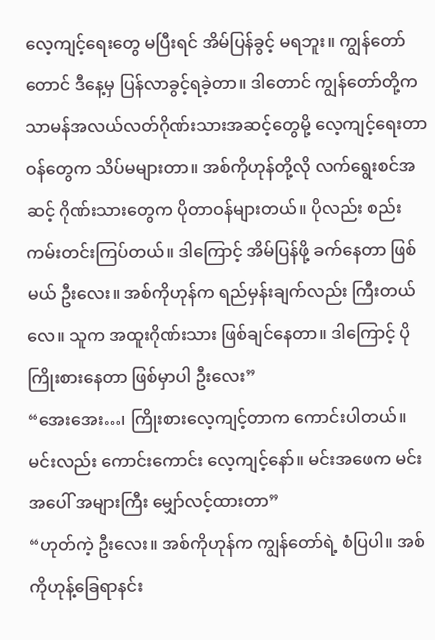လေ့ကျင့်ရေးတွေ မပြီးရင် အိမ်ပြန်ခွင့် မရဘူး။ ကျွန်တော်တောင် ဒီနေ့မှ ပြန်လာခွင့်ရခဲ့တာ။ ဒါတောင် ကျွန်တော်တို့က သာမန်အလယ်လတ်ဂိုဏ်းသားအဆင့်တွေမို့ လေ့ကျင့်ရေးတာဝန်တွေက သိပ်မများတာ။ အစ်ကိုဟုန်တို့လို လက်ရွေးစင်အဆင့် ဂိုဏ်းသားတွေက ပိုတာဝန်များတယ်။ ပိုလည်း စည်းကမ်းတင်းကြပ်တယ်။ ဒါကြောင့် အိမ်ပြန်ဖို့ ခက်နေတာ ဖြစ်မယ် ဦးလေး။ အစ်ကိုဟုန်က ရည်မှန်းချက်လည်း ကြီးတယ်လေ။ သူက အထူးဂိုဏ်းသား ဖြစ်ချင်နေတာ။ ဒါကြောင့် ပိုကြိုးစားနေတာ ဖြစ်မှာပါ ဦးလေး”
“အေးအေး…၊ ကြိုးစားလေ့ကျင့်တာက ကောင်းပါတယ်။ မင်းလည်း ကောင်းကောင်း လေ့ကျင့်နော်။ မင်းအဖေက မင်းအပေါ် အများကြီး မျှော်လင့်ထားတာ”
“ဟုတ်ကဲ့ ဦးလေး။ အစ်ကိုဟုန်က ကျွန်တော်ရဲ့ စံပြပါ။ အစ်ကိုဟုန့်ခြေရာနင်း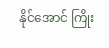နိုင်အောင် ကြိုး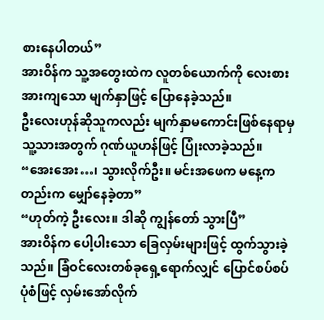စားနေပါတယ်”
အားဝိန်က သူ့အတွေးထဲက လူတစ်ယောက်ကို လေးစားအားကျသော မျက်နှာဖြင့် ပြောနေခဲ့သည်။
ဦးလေးဟုန်ဆိုသူကလည်း မျက်နှာမကောင်းဖြစ်နေရာမှ သူ့သားအတွက် ဂုဏ်ယူဟန်ဖြင့် ပြုံးလာခဲ့သည်။
“အေးအေး…၊ သွားလိုက်ဦး။ မင်းအဖေက မနေ့ကတည်းက မျှော်နေခဲ့တာ”
“ဟုတ်ကဲ့ ဦးလေး။ ဒါဆို ကျွန်တော် သွားပြီ”
အားဝိန်က ပေါ့ပါးသော ခြေလှမ်းများဖြင့် ထွက်သွားခဲ့သည်။ ခြံဝင်လေးတစ်ခုရှေ့ရောက်လျှင် ပြောင်စပ်စပ်ပုံစံဖြင့် လှမ်းအော်လိုက်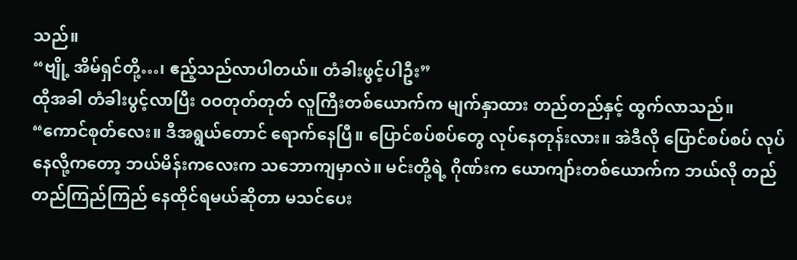သည်။
“ဗျို့ အိမ်ရှင်တို့…၊ ဧည့်သည်လာပါတယ်။ တံခါးဖွင့်ပါဦး”
ထိုအခါ တံခါးပွင့်လာပြီး ဝဝတုတ်တုတ် လူကြီးတစ်ယောက်က မျက်နှာထား တည်တည်နှင့် ထွက်လာသည်။
“ကောင်စုတ်လေး။ ဒီအရွယ်တောင် ရောက်နေပြီ။ ပြောင်စပ်စပ်တွေ လုပ်နေတုန်းလား။ အဲဒီလို ပြောင်စပ်စပ် လုပ်နေလို့ကတော့ ဘယ်မိန်းကလေးက သဘောကျမှာလဲ။ မင်းတို့ရဲ့ ဂိုဏ်းက ယောကျာ်းတစ်ယောက်က ဘယ်လို တည်တည်ကြည်ကြည် နေထိုင်ရမယ်ဆိုတာ မသင်ပေး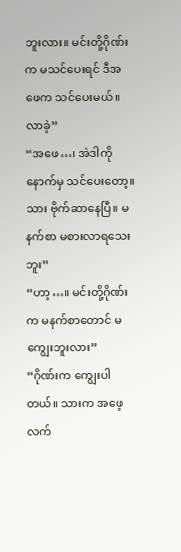ဘူးလား။ မင်းတို့ဂိုဏ်းက မသင်ပေးရင် ဒီအဖေက သင်ပေးမယ်။ လာခဲ့”
“အဖေ…၊ အဲဒါကို နောက်မှ သင်ပေးတော့။ သား ဗိုက်ဆာနေပြီ။ မနက်စာ မစားလာရသေးဘူး”
“ဟာ့…။ မင်းတို့ဂိုဏ်းက မနက်စာတောင် မကျွေးဘူးလား”
“ဂိုဏ်းက ကျွေးပါတယ်။ သားက အဖေ့လက်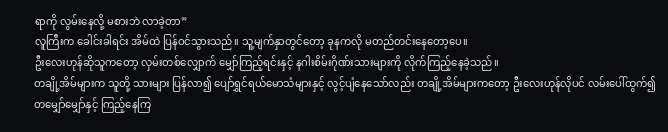ရာကို လွမ်းနေလို့ မစားဘဲ လာခဲ့တာ”
လူကြီးက ခေါင်းခါရင်း အိမ်ထဲ ပြန်ဝင်သွားသည်။ သူ့မျက်နှာတွင်တော့ ခုနကလို မတည်တင်းနေတော့ပေ။
ဦးလေးဟုန်ဆိုသူကတော့ လှမ်းတစ်လျှောက် မျှော်ကြည့်ရင်းနှင့် နဂါးစိမ်းဂိုဏ်းသားများကို လိုက်ကြည့်နေခဲ့သည်။
တချို့အိမ်များက သူတို့ သားများ ပြန်လာ၍ ပျော်ရွှင်ရယ်မောသံများနှင့် လွင့်ပျံနေသော်လည်း တချို့အိမ်များကတော့ ဦးလေးဟုန်လိုပင် လမ်းပေါ်ထွက်၍ တမျှော်မျှော်နှင့် ကြည့်နေကြ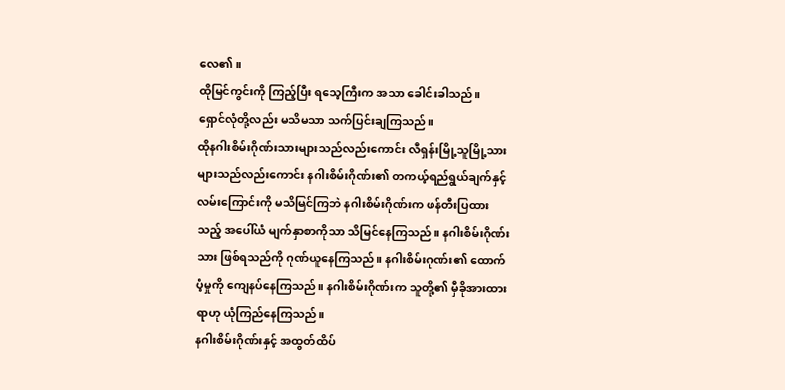လေ၏။
ထိုမြင်ကွင်းကို ကြည့်ပြီး ရသေ့ကြီးက အသာ ခေါင်းခါသည်။
ရှောင်လုံတို့လည်း မသိမသာ သက်ပြင်းချကြသည်။
ထိုနဂါးစိမ်းဂိုဏ်းသားများသည်လည်းကောင်း လီရှန်းမြို့သူမြို့သားများသည်လည်းကောင်း နဂါးစိမ်းဂိုဏ်း၏ တကယ့်ရည်ရွယ်ချက်နှင့် လမ်းကြောင်းကို မသိမြင်ကြဘဲ နဂါးစိမ်းဂိုဏ်းက ဖန်တီးပြထားသည့် အပေါ်ယံ မျက်နှာစာကိုသာ သိမြင်နေကြသည်။ နဂါးစိမ်းဂိုဏ်းသား ဖြစ်ရသည်ကို ဂုဏ်ယူနေကြသည်။ နဂါးစိမ်းဂုဏ်း၏ ထောက်ပံ့မှုကို ကျေနပ်နေကြသည်။ နဂါးစိမ်းဂိုဏ်းက သူတို့၏ မှီခိုအားထားရာဟု ယုံကြည်နေကြသည်။
နဂါးစိမ်းဂိုဏ်းနှင့် အထွတ်ထိပ်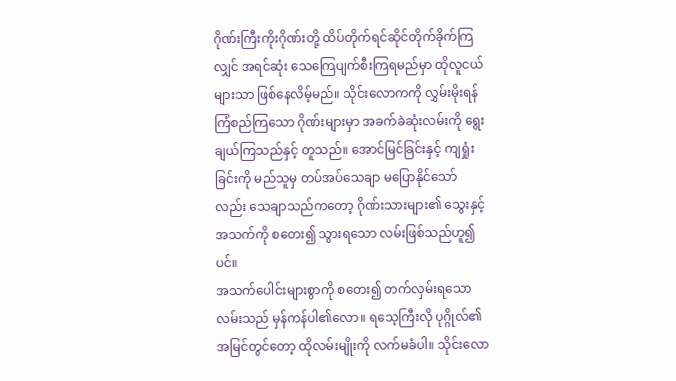ဂိုဏ်းကြီးကိုးဂိုဏ်းတို့ ထိပ်တိုက်ရင်ဆိုင်တိုက်ခိုက်ကြလျှင် အရင်ဆုံး သေကြေပျက်စီးကြရမည်မှာ ထိုလူငယ်များသာ ဖြစ်နေလိမ့်မည်။ သိုင်းလောကကို လွှမ်းမိုးရန် ကြံစည်ကြသော ဂိုဏ်းများမှာ အခက်ခဲဆုံးလမ်းကို ရွေးချယ်ကြသည်နှင့် တူသည်။ အောင်မြင်ခြင်းနှင့် ကျရှုံးခြင်းကို မည်သူမှ တပ်အပ်သေချာ မပြောနိုင်သော်လည်း သေချာသည်ကတော့ ဂိုဏ်းသားများ၏ သွေးနှင့်အသက်ကို စတေး၍ သွားရသော လမ်းဖြစ်သည်ဟူ၍ပင်။
အသက်ပေါင်းများစွာကို စတေး၍ တက်လှမ်းရသော လမ်းသည် မှန်ကန်ပါ၏လော။ ရသေ့ကြီးလို ပုဂ္ဂိုလ်၏ အမြင်တွင်တော့ ထိုလမ်းမျိုးကို လက်မခံပါ။ သိုင်းလော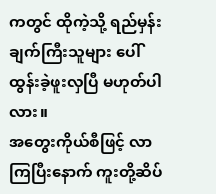ကတွင် ထိုကဲ့သို့ ရည်မှန်းချက်ကြီးသူများ ပေါ်ထွန်းခဲ့ဖူးလှပြီ မဟုတ်ပါလား။
အတွေးကိုယ်စီဖြင့် လာကြပြီးနောက် ကူးတို့ဆိပ်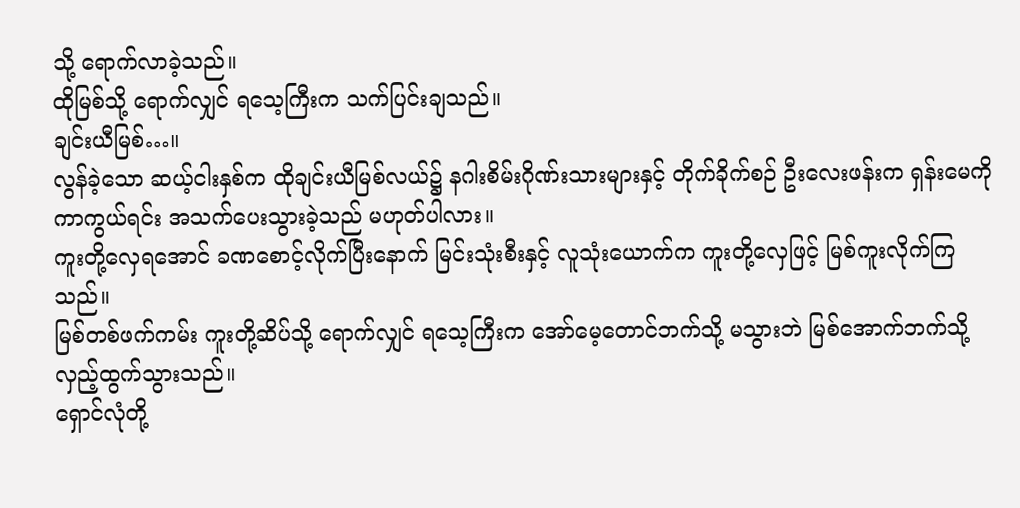သို့ ရောက်လာခဲ့သည်။
ထိုမြစ်သို့ ရောက်လျှင် ရသေ့ကြီးက သက်ပြင်းချသည်။
ချင်းယီမြစ်…။
လွန်ခဲ့သော ဆယ့်ငါးနှစ်က ထိုချင်းယီမြစ်လယ်၌ နဂါးစိမ်းဂိုဏ်းသားများနှင့် တိုက်ခိုက်စဉ် ဦးလေးဖန်းက ရှန်းမေကို ကာကွယ်ရင်း အသက်ပေးသွားခဲ့သည် မဟုတ်ပါလား။
ကူးတို့လှေရအောင် ခဏစောင့်လိုက်ပြီးနောက် မြင်းသုံးစီးနှင့် လူသုံးယောက်က ကူးတို့လှေဖြင့် မြစ်ကူးလိုက်ကြသည်။
မြစ်တစ်ဖက်ကမ်း ကူးတို့ဆိပ်သို့ ရောက်လျှင် ရသေ့ကြီးက အော်မေ့တောင်ဘက်သို့ မသွားဘဲ မြစ်အောက်ဘက်သို့ လှည့်ထွက်သွားသည်။
ရှောင်လုံတို့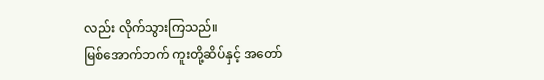လည်း လိုက်သွားကြသည်။
မြစ်အောက်ဘက် ကူးတို့ဆိပ်နှင့် အတော်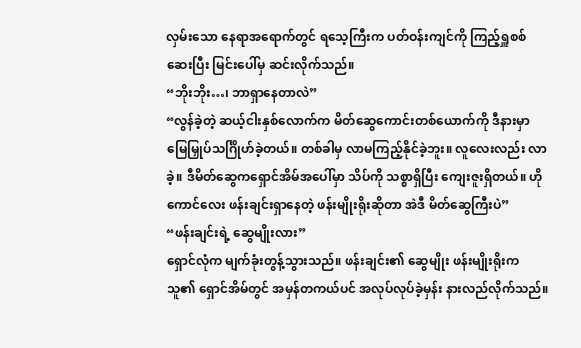လှမ်းသော နေရာအရောက်တွင် ရသေ့ကြီးက ပတ်ဝန်းကျင်ကို ကြည့်ရှူစစ်ဆေးပြီး မြင်းပေါ်မှ ဆင်းလိုက်သည်။
“ဘိုးဘိုး…၊ ဘာရှာနေတာလဲ”
“လွန်ခဲ့တဲ့ ဆယ့်ငါးနှစ်လောက်က မိတ်ဆွေကောင်းတစ်ယောက်ကို ဒီနားမှာ မြေမြှုပ်သင်္ဂြိုဟ်ခဲ့တယ်။ တစ်ခါမှ လာမကြည့်နိုင်ခဲ့ဘူး။ လူလေးလည်း လာခဲ့။ ဒီမိတ်ဆွေကရှောင်အိမ်အပေါ်မှာ သိပ်ကို သစ္စာရှိပြီး ကျေးဇူးရှိတယ်။ ဟိုကောင်လေး ဖန်းချင်းရှာနေတဲ့ ဖန်းမျိုးရိုးဆိုတာ အဲဒီ မိတ်ဆွေကြီးပဲ”
“ဖန်းချင်းရဲ့ ဆွေမျိုးလား”
ရှောင်လုံက မျက်ခုံးတွန့်သွားသည်။ ဖန်းချင်း၏ ဆွေမျိုး ဖန်းမျိုးရိုးက သူ၏ ရှောင်အိမ်တွင် အမှန်တကယ်ပင် အလုပ်လုပ်ခဲ့မှန်း နားလည်လိုက်သည်။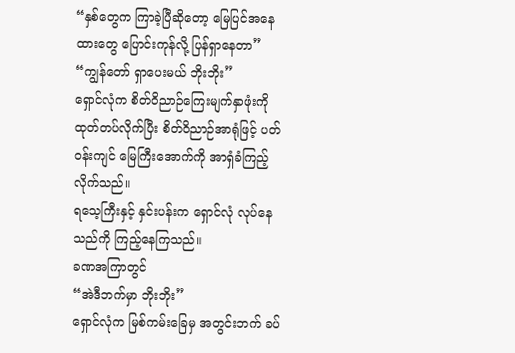“နှစ်တွေက ကြာခဲ့ပြီဆိုတော့ မြေပြင်အနေထားတွေ ပြောင်းကုန်လို့ ပြန်ရှာနေတာ”
“ကျွန်တော် ရှာပေးမယ် ဘိုးဘိုး”
ရှောင်လုံက စိတ်ဝိညာဉ်ကြေးမျက်နှာဖုံးကို ထုတ်တပ်လိုက်ပြီး စိတ်ဝိညာဉ်အာရုံဖြင့် ပတ်ဝန်းကျင် မြေကြီးအောက်ကို အာရှံခံကြည့်လိုက်သည်။
ရသေ့ကြီးနှင့် နှင်းပန်းက ရှောင်လုံ လုပ်နေသည်ကို ကြည့်နေကြသည်။
ခဏအကြာတွင်
“အဲဒီဘက်မှာ ဘိုးဘိုး”
ရှောင်လုံက မြစ်ကမ်းခြေမှ အတွင်းဘက် ခပ်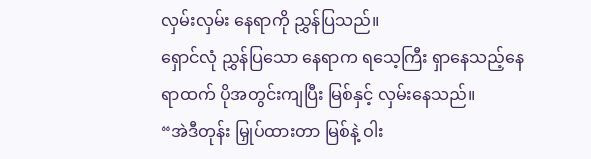လှမ်းလှမ်း နေရာကို ညွှန်ပြသည်။
ရှောင်လုံ ညွှန်ပြသော နေရာက ရသေ့ကြီး ရှာနေသည့်နေရာထက် ပိုအတွင်းကျပြီး မြစ်နှင့် လှမ်းနေသည်။
“အဲဒီတုန်း မြှုပ်ထားတာ မြစ်နဲ့ ဝါး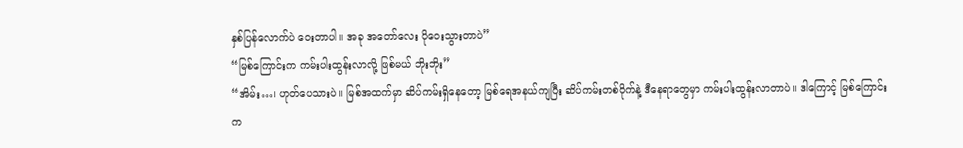နှစ်ပြန်လောက်ပဲ ဝေးတာပါ။ အခု အတော်လေး ပိုဝေးသွားတာပဲ”
“မြစ်ကြောင်းက ကမ်းပါးထွန်းလာလို့ ဖြစ်မယ် ဘိုးဘိုး”
“အိမ်း…၊ ဟုတ်ပေသားပဲ။ မြစ်အထက်မှာ ဆိပ်ကမ်းရှိနေတော့ မြစ်ရေအနယ်ကျပြီး ဆိပ်ကမ်းတစ်ဝိုက်နဲ့ ဒီနေရာတွေမှာ ကမ်းပါးထွန်းလာတာပဲ။ ဒါကြောင့် မြစ်ကြောင်းက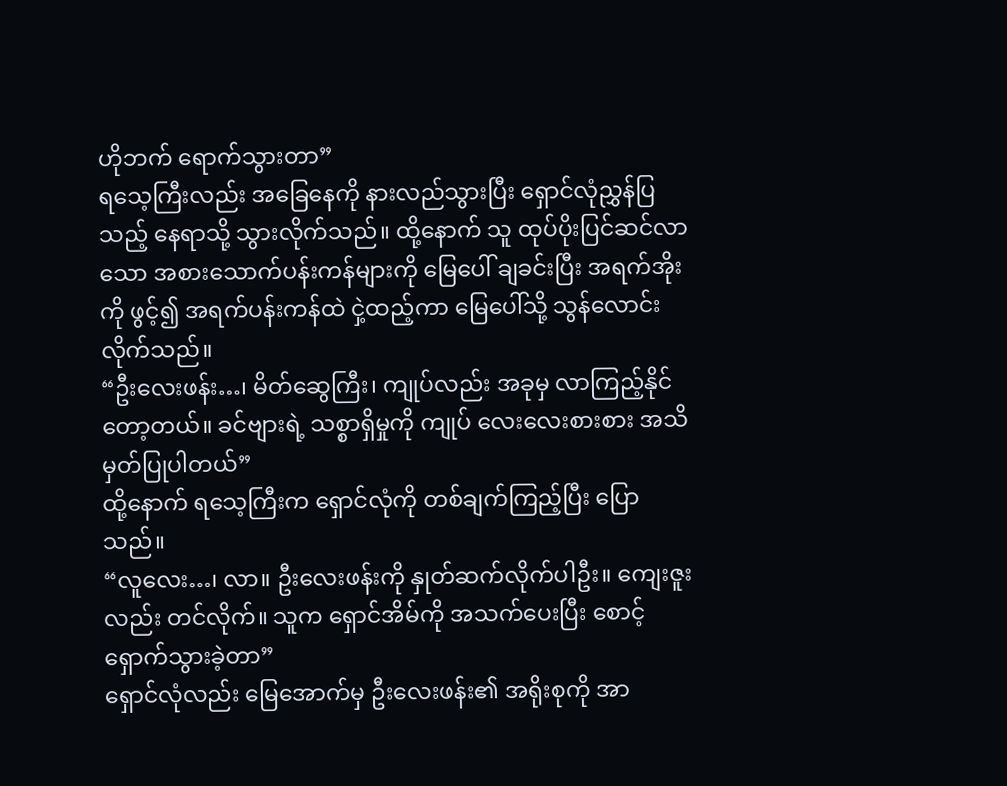ဟိုဘက် ရောက်သွားတာ”
ရသေ့ကြီးလည်း အခြေနေကို နားလည်သွားပြီး ရှောင်လုံညွှန်ပြသည့် နေရာသို့ သွားလိုက်သည်။ ထို့နောက် သူ ထုပ်ပိုးပြင်ဆင်လာသော အစားသောက်ပန်းကန်များကို မြေပေါ် ချခင်းပြီး အရက်အိုးကို ဖွင့်၍ အရက်ပန်းကန်ထဲ ငှဲ့ထည့်ကာ မြေပေါ်သို့ သွန်လောင်းလိုက်သည်။
“ဦးလေးဖန်း…၊ မိတ်ဆွေကြီး၊ ကျုပ်လည်း အခုမှ လာကြည့်နိုင်တော့တယ်။ ခင်ဗျားရဲ့ သစ္စာရှိမှုကို ကျုပ် လေးလေးစားစား အသိမှတ်ပြုပါတယ်”
ထို့နောက် ရသေ့ကြီးက ရှောင်လုံကို တစ်ချက်ကြည့်ပြီး ပြောသည်။
“လူလေး…၊ လာ။ ဦးလေးဖန်းကို နှုတ်ဆက်လိုက်ပါဦး။ ကျေးဇူးလည်း တင်လိုက်။ သူက ရှောင်အိမ်ကို အသက်ပေးပြီး စောင့်ရှောက်သွားခဲ့တာ”
ရှောင်လုံလည်း မြေအောက်မှ ဦးလေးဖန်း၏ အရိုးစုကို အာ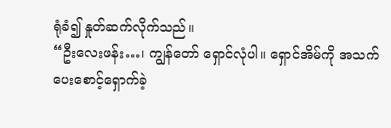ရုံခံ၍ နှုတ်ဆက်လိုက်သည်။
“ဦးလေးဖန်း…၊ ကျွန်တော် ရှောင်လုံပါ။ ရှောင်အိမ်ကို အသက်ပေးစောင့်ရှောက်ခဲ့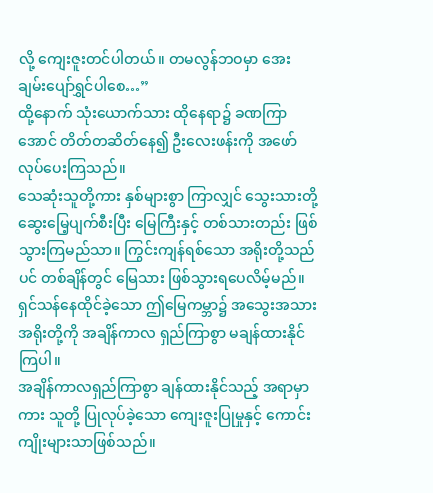လို့ ကျေးဇူးတင်ပါတယ်။ တမလွန်ဘဝမှာ အေးချမ်းပျော်ရွှင်ပါစေ…”
ထို့နောက် သုံးယောက်သား ထိုနေရာ၌ ခဏကြာအောင် တိတ်တဆိတ်နေ၍ ဦးလေးဖန်းကို အဖော်လုပ်ပေးကြသည်။
သေဆုံးသူတို့ကား နှစ်များစွာ ကြာလျှင် သွေးသားတို့ ဆွေးမြေ့ပျက်စီးပြီး မြေကြီးနှင့် တစ်သားတည်း ဖြစ်သွားကြမည်သာ။ ကြွင်းကျန်ရစ်သော အရိုးတို့သည်ပင် တစ်ချိန်တွင် မြေသား ဖြစ်သွားရပေလိမ့်မည်။ ရှင်သန်နေထိုင်ခဲ့သော ဤမြေကမ္ဘာ၌ အသွေးအသားအရိုးတို့ကို အချိန်ကာလ ရှည်ကြာစွာ မချန်ထားနိုင်ကြပါ။
အချိန်ကာလရှည်ကြာစွာ ချန်ထားနိုင်သည့် အရာမှာကား သူတို့ ပြုလုပ်ခဲ့သော ကျေးဇူးပြုမှုနှင့် ကောင်းကျိုးများသာဖြစ်သည်။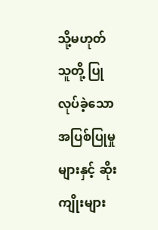သို့မဟုတ် သူတို့ ပြုလုပ်ခဲ့သော အပြစ်ပြုမှုများနှင့် ဆိုးကျိုးများ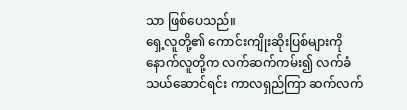သာ ဖြစ်ပေသည်။
ရှေ့လူတို့၏ ကောင်းကျိုးဆိုးပြစ်များကို နောက်လူတို့က လက်ဆက်ကမ်း၍ လက်ခံသယ်ဆောင်ရင်း ကာလရှည်ကြာ ဆက်လက်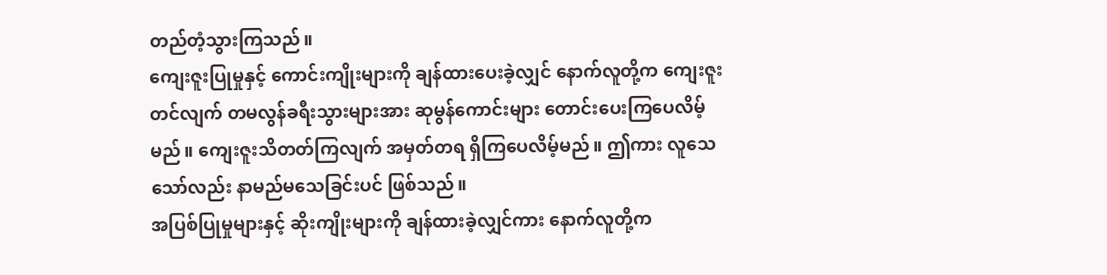တည်တံ့သွားကြသည်။
ကျေးဇူးပြုမှုနှင့် ကောင်းကျိုးများကို ချန်ထားပေးခဲ့လျှင် နောက်လူတို့က ကျေးဇူးတင်လျက် တမလွန်ခရီးသွားများအား ဆုမွန်ကောင်းများ တောင်းပေးကြပေလိမ့်မည်။ ကျေးဇူးသိတတ်ကြလျက် အမှတ်တရ ရှိကြပေလိမ့်မည်။ ဤကား လူသေသော်လည်း နာမည်မသေခြင်းပင် ဖြစ်သည်။
အပြစ်ပြုမှုများနှင့် ဆိုးကျိုးများကို ချန်ထားခဲ့လျှင်ကား နောက်လူတို့က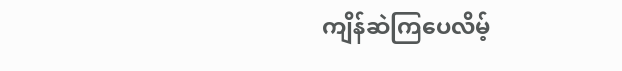ကျိန်ဆဲကြပေလိမ့်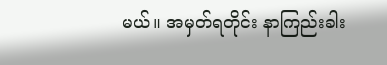မယ်။ အမှတ်ရတိုင်း နာကြည်းခါး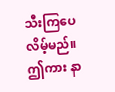သီးကြပေလိမ့်မည်။ ဤကား နာ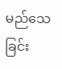မည်သေခြင်း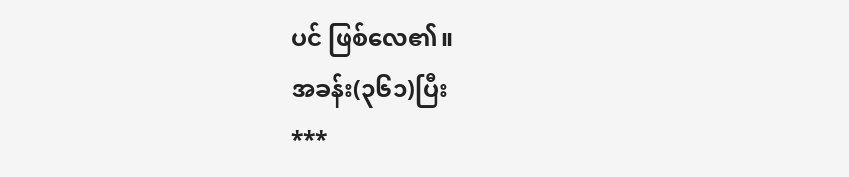ပင် ဖြစ်လေ၏။
အခန်း(၃၆၁)ပြီး
***